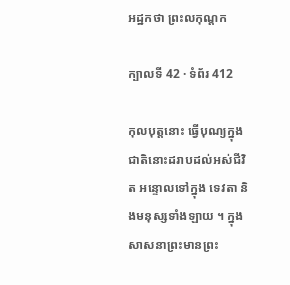អដ្ឋកថា ព្រះលកុណ្តក

ក្បាលទី 42 · ទំព័រ 412

កុលបុត្តនោះ ធ្វើបុណ្យក្នុងជាតិនោះដរាបដល់អស់ជីវិត អន្ទោលទៅក្នុង ទេវតា និងមនុស្សទាំងឡាយ ។ ក្នុងសាសនាព្រះមានព្រះ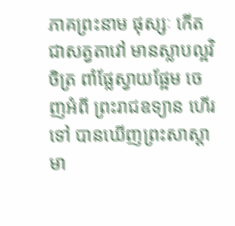ភាគព្រះនាម ផុស្សៈ កើតជាសត្វតាវៅ មានស្លាបល្អវិចិត្រ ពាំផ្លែស្វាយផ្អែម ចេញអំពី ព្រះរាជឧទ្យាន ហើរទៅ បានឃើញព្រះសាស្តា មា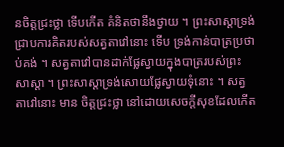នចិត្តជ្រះថ្លា ទើបកើត គំនិតថានឹងថ្វាយ ។ ព្រះសាស្តាទ្រង់ជ្រាបការគិតរបស់សត្វតាវៅនោះ ទើប ទ្រង់កាន់បាត្រប្រថាប់គង់ ។ សត្វតាវៅបានដាក់ផ្លែស្វាយក្នុងបាត្ររបស់ព្រះ សាស្តា ។ ព្រះសាស្តាទ្រង់សោយផ្លែស្វាយទុំនោះ ។ សត្វតាវៅនោះ មាន ចិត្តជ្រះថ្លា នៅដោយសេចក្តីសុខដែលកើត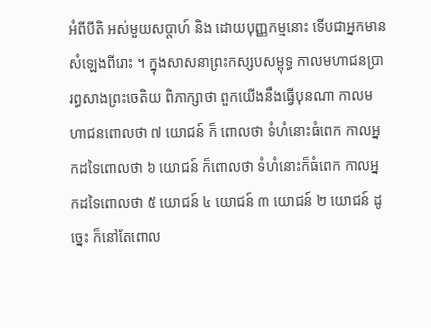អំពីបីតិ អស់មួយសប្តាហ៍ និង ដោយបុញ្ញកម្មនោះ ទើបជាអ្នកមានសំឡេងពីរោះ ។ ក្នុងសាសនាព្រះកស្សបសម្ពុទ្ធ កាលមហាជនប្រារព្ធសាងព្រះចេតិយ ពិភាក្សាថា ពួកយើងនឹងធ្វើបុនណា កាលមហាជនពោលថា ៧ យោជន៍ ក៏ ពោលថា ទំហំនោះធំពេក កាលអ្នកដទៃពោលថា ៦ យោជន៍ ក៏ពោលថា ទំហំនោះក៏ធំពេក កាលអ្នកដទៃពោលថា ៥ យោជន៍ ៤ យោជន៍ ៣ យោជន៍ ២ យោជន៍ ដូច្នេះ ក៏នៅតែពោល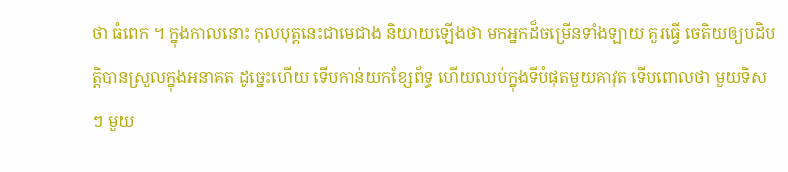ថា ធំពេក ។ ក្នុងកាលនោះ កុលបុត្តនេះជាមេជាង និយាយឡើងថា មកអ្នកដ៏ចម្រើនទាំងឡាយ គួរធ្វើ ចេតិយឲ្យបដិបត្តិបានស្រួលក្នុងអនាគត ដូច្នេះហើយ ទើបកាន់យកខ្សែព័ទ្ធ ហើយឈប់ក្នុងទីបំផុតមួយគាវុត ទើបពោលថា មួយទិសៗ មួយ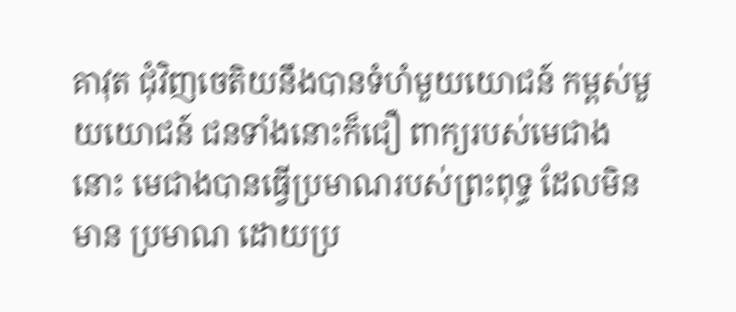គាវុត ជុំវិញចេតិយនឹងបានទំហំមួយយោជន៍ កម្ពស់មួយយោជន៍ ជនទាំងនោះក៏ជឿ ពាក្យរបស់មេជាងនោះ មេជាងបានធ្វើប្រមាណរបស់ព្រះពុទ្ធ ដែលមិនមាន ប្រមាណ ដោយប្រ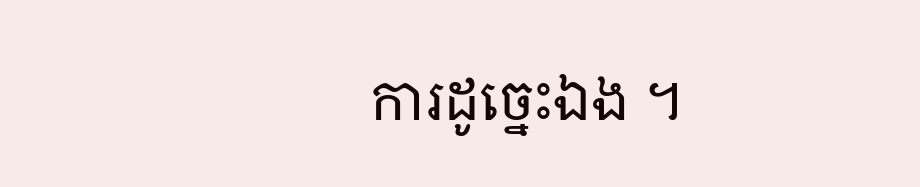ការដូច្នេះឯង ។